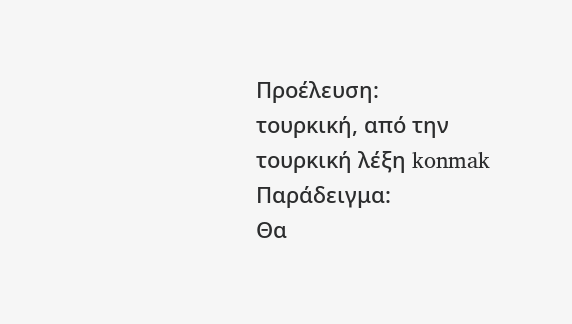Προέλευση:
τουρκική, από την τουρκική λέξη konmak
Παράδειγμα:
Θα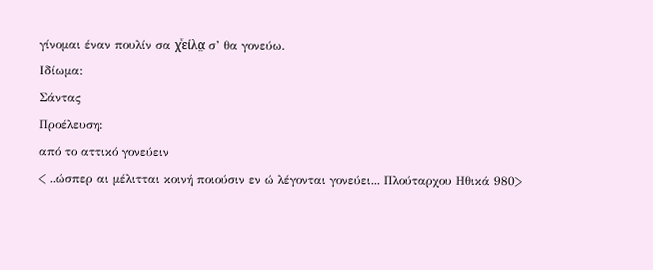γίνομαι έναν πουλίν σα χͮείλα̤ σ’ θα γονεύω.
Ιδίωμα:
Σάντας
Προέλευση:
από το αττικό γονεύειν
< ..ώσπερ αι μέλιτται κοινή ποιούσιν εν ώ λέγονται γονεύει... Πλούταρχου Ηθικά 980>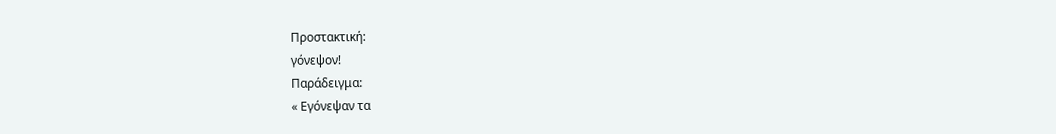Προστακτική:
γόνεψον!
Παράδειγμα:
« Εγόνεψαν τα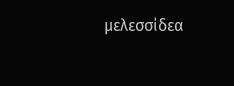μελεσσίδεα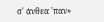σ' άνθεα 'παν»